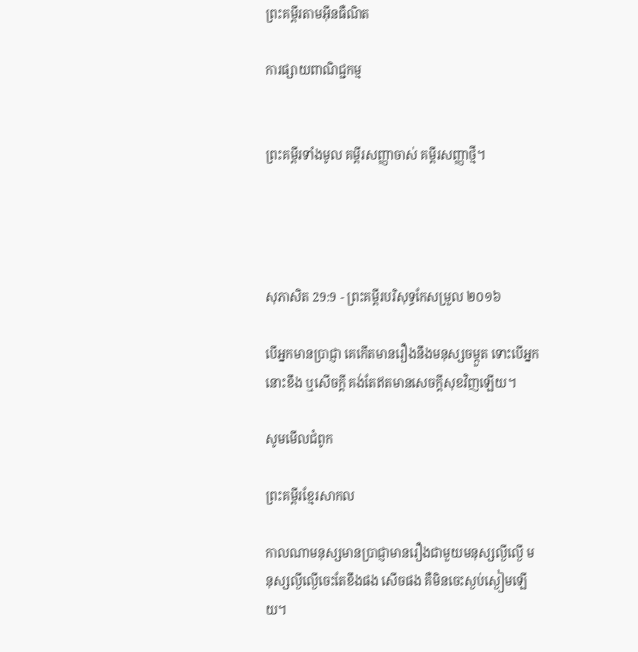ព្រះគម្ពីរតាមអ៊ីនធឺណិត

ការផ្សាយពាណិជ្ជកម្ម


ព្រះគម្ពីរទាំងមូល គម្ពីរសញ្ញាចាស់ គម្ពីរសញ្ញាថ្មី។




សុភា‌សិត 29:9 - ព្រះគម្ពីរបរិសុទ្ធកែសម្រួល ២០១៦

បើអ្នកមានប្រាជ្ញា គេកើតមានរឿងនឹងមនុស្សចម្កួត ទោះបើអ្នកនោះខឹង ឬសើចក្តី គង់តែឥតមានសេចក្ដីសុខវិញឡើយ។

សូមមើលជំពូក

ព្រះគម្ពីរខ្មែរសាកល

កាលណាមនុស្សមានប្រាជ្ញាមានរឿងជាមួយមនុស្សល្ងីល្ងើ មនុស្សល្ងីល្ងើចេះតែខឹងផង សើចផង គឺមិនចេះស្ងប់ស្ងៀមឡើយ។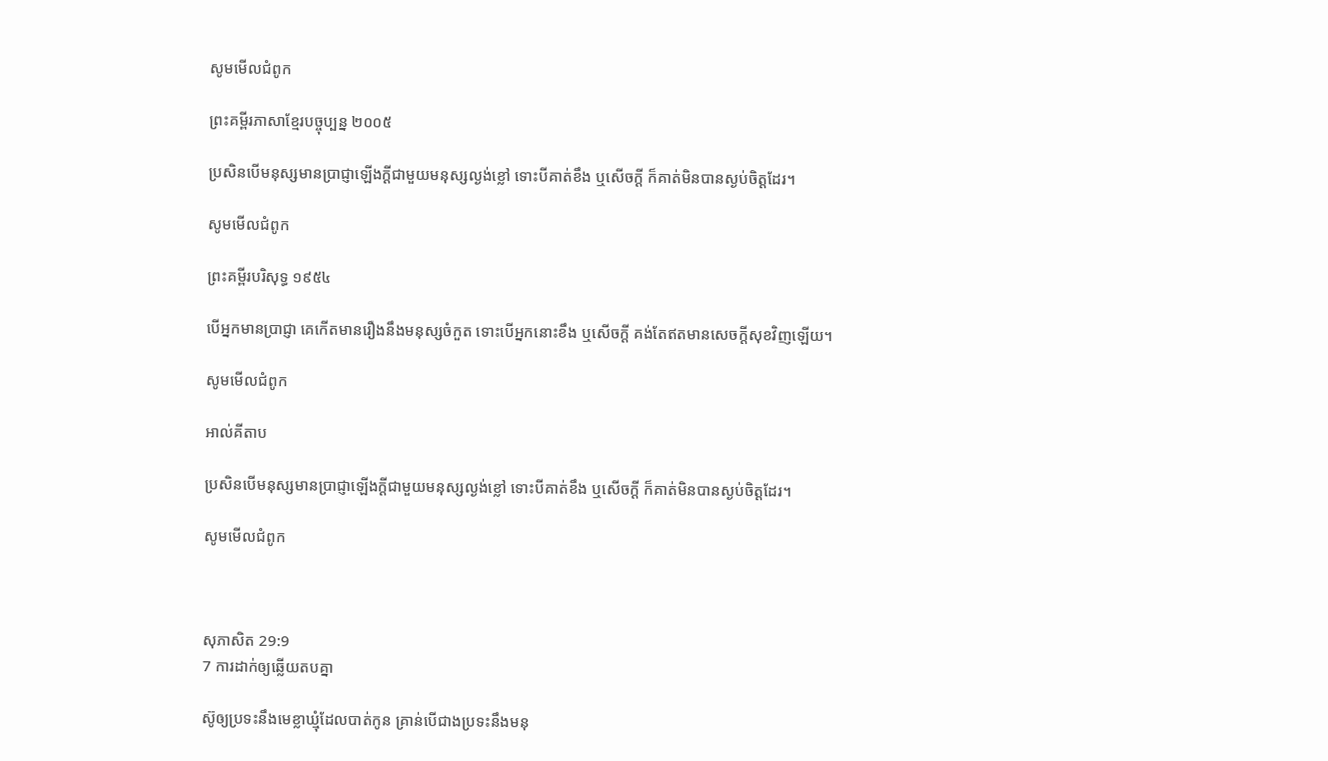សូមមើលជំពូក

ព្រះគម្ពីរភាសាខ្មែរបច្ចុប្បន្ន ២០០៥

ប្រសិនបើមនុស្សមានប្រាជ្ញាឡើងក្ដីជាមួយមនុស្សល្ងង់ខ្លៅ ទោះបីគាត់ខឹង ឬសើចក្ដី ក៏គាត់មិនបានស្ងប់ចិត្តដែរ។

សូមមើលជំពូក

ព្រះគម្ពីរបរិសុទ្ធ ១៩៥៤

បើអ្នកមានប្រាជ្ញា គេកើតមានរឿងនឹងមនុស្សចំកួត ទោះបើអ្នកនោះខឹង ឬសើចក្តី គង់តែឥតមានសេចក្ដីសុខវិញឡើយ។

សូមមើលជំពូក

អាល់គីតាប

ប្រសិនបើមនុស្សមានប្រាជ្ញាឡើងក្ដីជាមួយមនុស្សល្ងង់ខ្លៅ ទោះបីគាត់ខឹង ឬសើចក្ដី ក៏គាត់មិនបានស្ងប់ចិត្តដែរ។

សូមមើលជំពូក



សុភា‌សិត 29:9
7 ការដាក់ឲ្យឆ្លើយតបគ្នា

ស៊ូឲ្យប្រទះនឹងមេខ្លាឃ្មុំដែលបាត់កូន គ្រាន់បើជាងប្រទះនឹងមនុ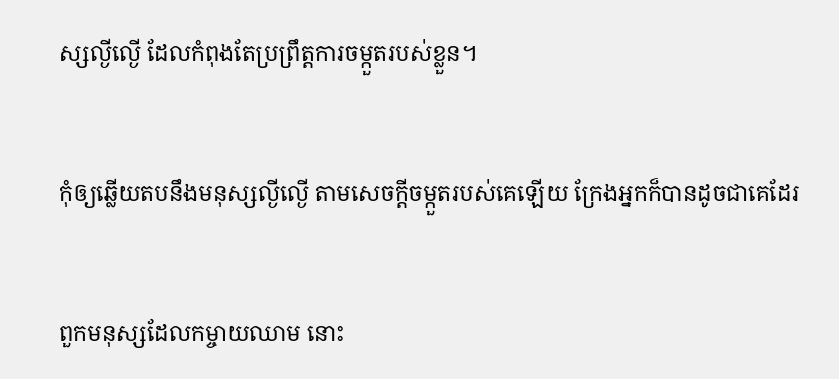ស្សល្ងី‌ល្ងើ ដែលកំពុងតែប្រព្រឹត្តការចម្កួតរបស់ខ្លួន។


កុំឲ្យឆ្លើយតបនឹងមនុស្សល្ងី‌ល្ងើ តាមសេចក្ដីចម្កួតរបស់គេឡើយ ក្រែងអ្នកក៏បានដូចជាគេដែរ


ពួកមនុស្សដែលកម្ចាយឈាម នោះ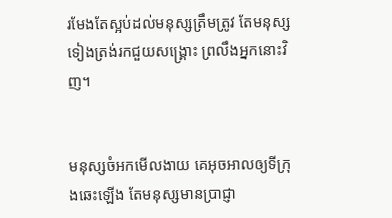រមែងតែស្អប់ដល់មនុស្សត្រឹមត្រូវ តែមនុស្សទៀងត្រង់រកជួយសង្គ្រោះ ព្រលឹងអ្នកនោះវិញ។


មនុស្សចំអកមើលងាយ គេអុច‌អាលឲ្យទីក្រុងឆេះឡើង តែមនុស្សមានប្រាជ្ញា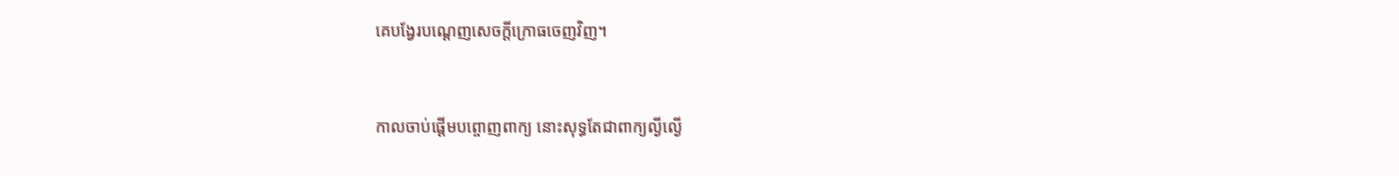គេបង្វែរបណ្តេញសេចក្ដីក្រោធចេញវិញ។


កាលចាប់ផ្តើមបព្ចោញពាក្យ នោះសុទ្ធតែជាពាក្យល្ងី‌ល្ងើ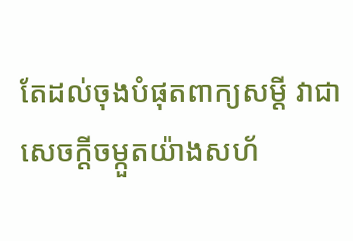តែដល់ចុងបំផុតពាក្យសម្ដី វាជាសេចក្ដីចម្កួតយ៉ាងសហ័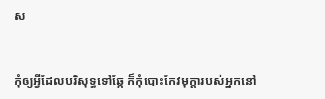ស


កុំឲ្យអ្វីដែលបរិសុទ្ធទៅឆ្កែ ក៏កុំបោះកែវមុក្តារបស់អ្នកនៅ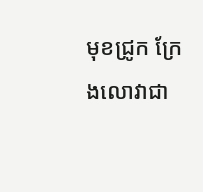មុខជ្រូក ក្រែងលោវាជា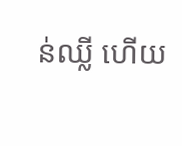ន់ឈ្លី ហើយ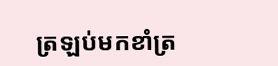ត្រឡប់មកខាំត្រ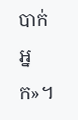បាក់អ្នក»។